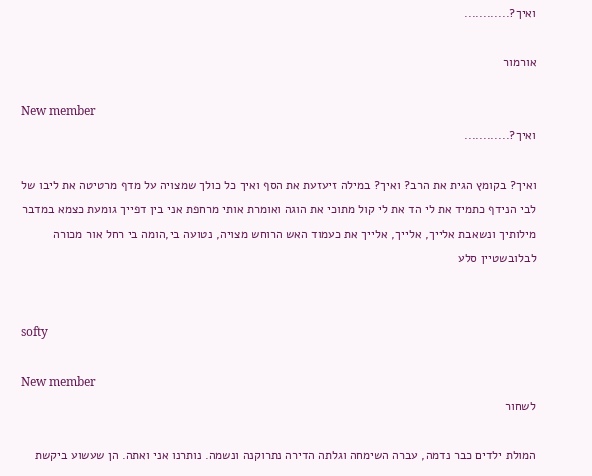ואיך?............

אורמור

New member
ואיך?............

ואיך? בקומץ הגית את הרב? ואיך? במילה זיעזעת את הסף ואיך כל כולך שמצויה על מדף מרטיטה את ליבו של לבי הנידף כתמיד את לי הד את לי קול מתוכי את הוגה ואומרת אותי מרחפת אני בין דפייך גומעת כצמא במדבר מילותיך ונשאבת אלייך, אלייך, אלייך את כעמוד האש הרוחש מצויה, נטועה בי,הומה בי רחל אור מכורה לבלובשטיין סלע


softy

New member
לשחור

המולת ילדים כבר נדמה, עברה השימחה וגלתה הדירה נתרוקנה ונשמה. נותרנו אני ואתה. הן שעשוע ביקשת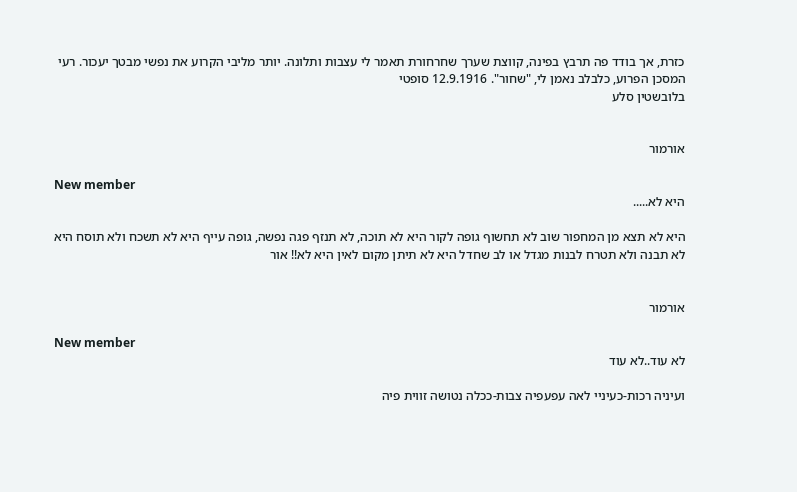כזרת, אך בודד פה תרבץ בפינה, קווצת שערך שחרחורת תאמר לי עצבות ותלונה. יותר מליבי הקרוע את נפשי מבטך יעכור. רעי המסכן הפרוע, כלבלב נאמן לי, "שחור". 12.9.1916 סופטי
בלובשטין סלע


אורמור

New member
היא לא.....

היא לא תצא מן המחפור שוב לא תחשוף גופה לקור היא לא תוכה, לא תנזף פגה נפשה, גופה עייף היא לא תשכח ולא תוסח היא לא תבנה ולא תטרח לבנות מגדל או לב שחדל היא לא תיתן מקום לאין היא לא!! אור


אורמור

New member
לא עוד..לא עוד

ועיניה רכות-כעיניי לאה עפעפיה צבות-ככלה נטושה זווית פיה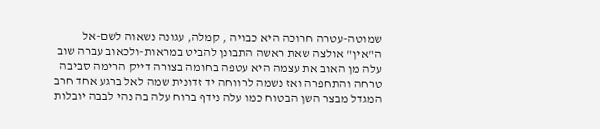שמוטה-עטרה חרוכה היא כבויה , קמלה, עגונה נשאוה לשם-אל ה"אין" אולצה שאת ראשה התבונן להביט במראות-ולכאוב עברה שוב עלה מן האוב את עצמה היא עטפה בחומה בצורה דייק הרימה סביבה טרחה והתחפרה ואז נשמה לרווחה יד זדונית שמה לאל ברגע אחד חרב המגדל מבצר השן הבטוח כמו עלה נידף ברוח עלה בה נהי לבבה יובלות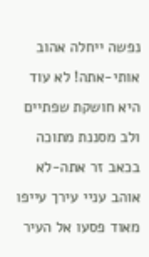נפשה ייחלה אהוב אותי-אתה! לא עוד היא חושקת שפתיים ולב מסננת מתוכה בכאב זר אתה-לא אוהב עניי עירך עייפו מאוד פסעו אל העיר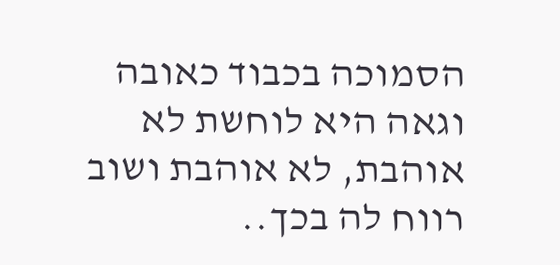הסמוכה בכבוד כאובה וגאה היא לוחשת לא אוהבת, לא אוהבת ושוב רווח לה בכך..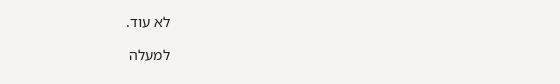לא עוד.

למעלה